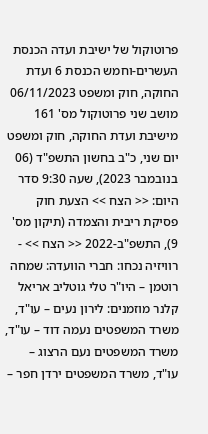פרוטוקול של ישיבת ועדה הכנסת העשרים-וחמש הכנסת 6 ועדת החוקה, חוק ומשפט 06/11/2023 מושב שני פרוטוקול מס' 161 מישיבת ועדת החוקה, חוק ומשפט יום שני, כ"ב בחשון התשפ"ד (06 בנובמבר 2023), שעה 9:30 סדר היום: << הצח >> הצעת חוק פסיקת ריבית והצמדה (תיקון מס' 9), התשפ"ב-2022 << הצח >> - רוויזיה נכחו: חברי הוועדה: שמחה רוטמן – היו"ר טלי גוטליב אריאל קלנר מוזמנים: לירון נעים – עו"ד, משרד המשפטים נעמה דוד – עו"ד, משרד המשפטים נעם הרצוג – עו"ד, משרד המשפטים ירדן חפר –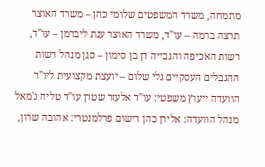מתמחה, משרד המשפטים שלומי כהן – משרד האוצר תרצה ברמה – עו"ד, משרד האוצר ענת ליברמן – עו"ד, רשות האכיפה והגבייה דן בן סימון – סגן מנהל רשות ההגבלים העסקיים גלי שלום – יועצת מקצועית ליו"ר הוועדה ייעוץ משפטי: עו"ד אלעזר שטרן עו"ד טליה ג'מאל מנהל הוועדה: אלירן כהן רישום פרלמנטרי: אהובה שרון,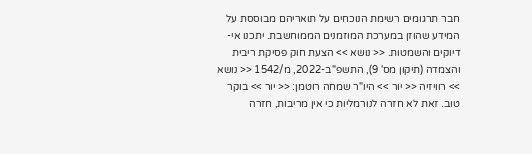חבר תרגומים רשימת הנוכחים על תואריהם מבוססת על המידע שהוזן במערכת המוזמנים הממוחשבת. יתכנו אי-דיוקים והשמטות. << נושא >> הצעת חוק פסיקת ריבית והצמדה (תיקון מס' 9), התשפ"ב-2022, מ/1542 << נושא >> רוויזיה << יור >> היו"ר שמחה רוטמן: << יור >> בוקר טוב. זאת לא חזרה לנורמליות כי אין מריבות, חזרה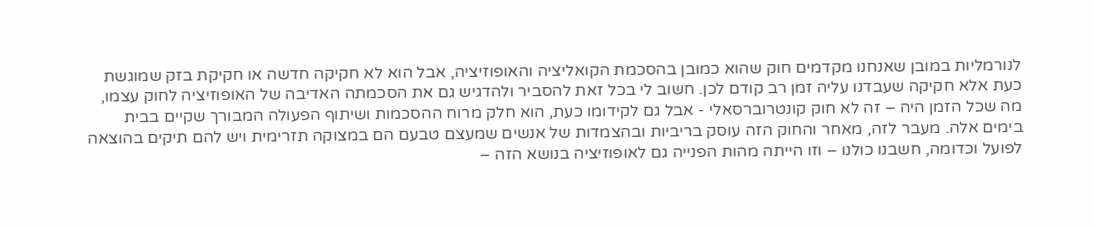לנורמליות במובן שאנחנו מקדמים חוק שהוא כמובן בהסכמת הקואליציה והאופוזיציה, אבל הוא לא חקיקה חדשה או חקיקת בזק שמוגשת כעת אלא חקיקה שעבדנו עליה זמן רב קודם לכן. חשוב לי בכל זאת להסביר ולהדגיש גם את הסכמתה האדיבה של האופוזיציה לחוק עצמו, מה שכל הזמן היה – זה לא חוק קונטרוברסאלי - אבל גם לקידומו כעת, הוא חלק מרוח ההסכמות ושיתוף הפעולה המבורך שקיים בבית בימים אלה. מעבר לזה, מאחר והחוק הזה עוסק בריביות ובהצמדות של אנשים שמעצם טבעם הם במצוקה תזרימית ויש להם תיקים בהוצאה לפועל וכדומה, חשבנו כולנו – וזו הייתה מהות הפנייה גם לאופוזיציה בנושא הזה –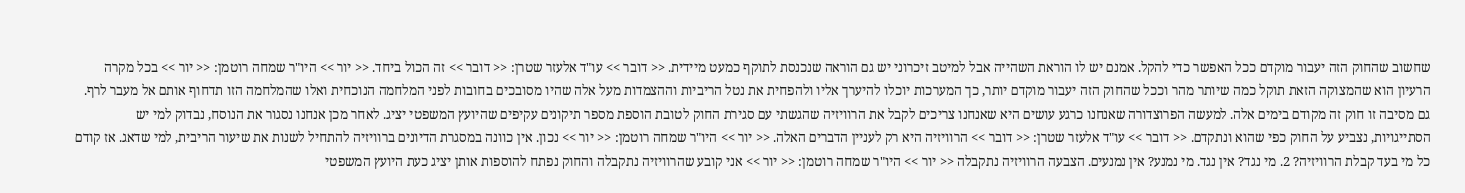שחשוב שהחוק הזה יעבור מוקדם ככל האפשר כדי להקל. אמנם יש לו הוראת השהייה אבל למיטב זיכרוני יש גם הוראה שנכנסת לתוקף כמעט מיידית. << דובר >> עו"ד אלעזר שטרן: << דובר >> זה הכול ביחד. << יור >> היו"ר שמחה רוטמן: << יור >> בכל מקרה הרעיון הוא שהמצוקה הזאת תוקל כמה שיותר מהר וככל שהחוק הזה יעבור מוקדם יותר, כך המערכות יוכלו להיערך אליו ולהפחית את נטל הריביות וההצמדות מעל אלה שהיו מסובכים בחובות לפני המלחמה הנוכחית ואלו שהמלחמה הזו תדחוף אותם אל מעבר לרף. גם מסיבה זו חוק זה מקודם בימים אלה. למעשה הפרוצדורה שאנחנו כרגע עושים היא שאנחנו צריכים לקבל את הרוויזיה שהגשתי עם סגירת החוק לטובת הוספת מספר תיקונים עקיפים שהיועץ המשפטי יציג. לאחר מכן אנחנו נסגור את הנוסח, נבדוק למי יש הסתייגויות, נצביע על החוק כפי שהוא ונתקדם. << דובר >> עו"ד אלעזר שטרן: << דובר >> הרוויזיה היא רק לעניין הדברים האלה. << יור >> היו"ר שמחה רוטמן: << יור >> נכון. אין כוונה במסגרת הדיונים ברוויזיה להתחיל לשנות את שיעור הריבית, למי שדאג. אז קודם כל מי בעד קבלת הרוויזיה? 2. מי נגד? אין נגד. מי נמנע? אין נמנעים. הצבעה הרוויזיה נתקבלה << יור >> היו"ר שמחה רוטמן: << יור >> אני קובע שהרוויזיה נתקבלה והחוק נפתח להוספות אותן יציג כעת היועץ המשפטי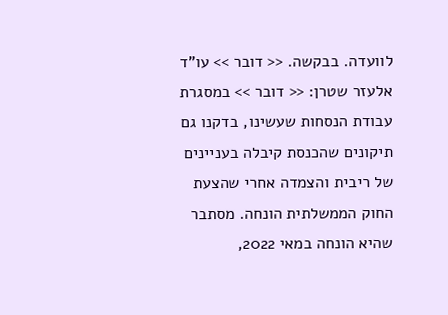לוועדה. בבקשה. << דובר >> עו"ד אלעזר שטרן: << דובר >> במסגרת עבודת הנסחות שעשינו, בדקנו גם תיקונים שהכנסת קיבלה בעניינים של ריבית והצמדה אחרי שהצעת החוק הממשלתית הונחה. מסתבר שהיא הונחה במאי 2022,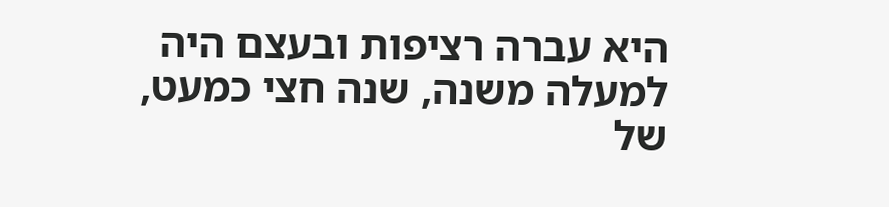היא עברה רציפות ובעצם היה למעלה משנה, שנה חצי כמעט, של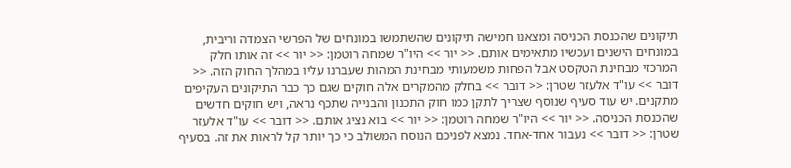תיקונים שהכנסת הכניסה ומצאנו חמישה תיקונים שהשתמשו במונחים של הפרשי הצמדה וריבית, במונחים הישנים ועכשיו מתאימים אותם. << יור >> היו"ר שמחה רוטמן: << יור >> זה אותו חלק המרכזי מבחינת הטקסט אבל הפחות משמעותי מבחינת המהות שעברנו עליו במהלך החוק הזה. << דובר >> עו"ד אלעזר שטרן: << דובר >> בחלק מהמקרים אלה חוקים שגם כך כבר התיקונים העקיפים מתקנים. יש עוד סעיף שנוסף שצריך לתקן כמו חוק התכנון והבנייה שתכף נראה, ויש חוקים חדשים שהכנסת הכניסה. << יור >> היו"ר שמחה רוטמן: << יור >> בוא נציג אותם. << דובר >> עו"ד אלעזר שטרן: << דובר >> נעבור אחד-אחד. נמצא לפניכם הנוסח המשולב כי כך יותר קל לראות את זה. בסעיף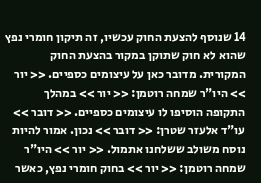14 שנוסף להצעת החוק עכשיו, זה תיקון חומרי נפץ שהוא לא חוק שתוקן במקור בהצעת החוק המקורית. מדובר כאן על עיצומים כספיים. << יור >> היו"ר שמחה רוטמן: << יור >> במהלך התקופה הוסיפו לו עיצומים כספיים. << דובר >> עו"ד אלעזר שטרן: << דובר >> נכון. אמור להיות נוסח משולב ששלחנו אתמול. << יור >> היו"ר שמחה רוטמן: << יור >> בחוק חומרי נפץ, כאשר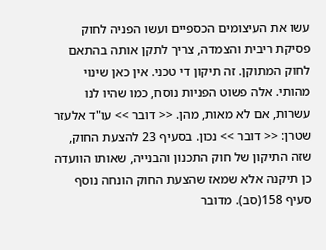עשו את העיצומים הכספיים ועשו הפניה לחוק פסיקת ריבית והצמדה, צריך לתקן אותה בהתאם לחוק המתוקן. זה תיקון די טכני. אין כאן שינוי מהותי. אלה פשוט הפניות נוסח, כמו שהיו לנו עשרות, אם לא מאות, מהן. << דובר >> עו"ד אלעזר שטרן: << דובר >> נכון. בסעיף 23 להצעת החוק, שזה התיקון של חוק התכנון והבנייה, שאותו הוועדה כן תיקנה אלא שמאז שהצעת החוק הונחה נוסף סעיף 158(סב). מדובר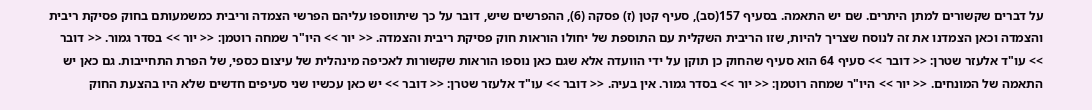על דברים שקשורים למתן היתרים. שם יש התאמה. בסעיף 157(סב), סעיף קטן (ז) פסקה (6), ההפרשים שיש, דובר על כך שיתווספו עליהם הפרשי הצמדה וריבית כמשמעותם בחוק פסיקת ריבית והצמדה וכאן הצמדנו את זה לנוסח שצריך להיות, שזו הריבית השקלית עם התוספת של יחולו הוראות חוק פסיקת ריבית והצמדה. << יור >> היו"ר שמחה רוטמן: << יור >> בסדר גמור. << דובר >> עו"ד אלעזר שטרן: << דובר >> סעיף 64 הוא סעיף שהחוק כן תוקן על ידי הוועדה אלא שגם כאן נוספו הוראות שקשורות לאכיפה מינהלית של עיצום כספי, של הפרת התחייבות. גם כאן יש התאמה של המונחים. << יור >> היו"ר שמחה רוטמן: << יור >> בסדר גמור. אין בעיה. << דובר >> עו"ד אלעזר שטרן: << דובר >> יש כאן עכשיו שני סעיפים חדשים שלא היו בהצעת החוק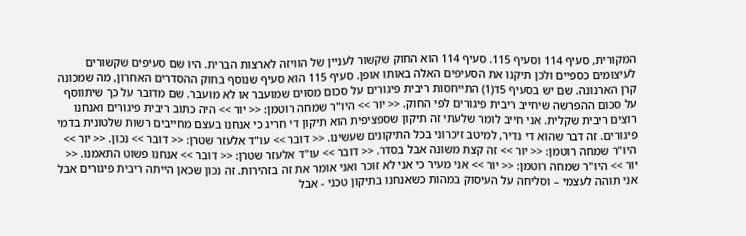המקורית, סעיף 114 וסעיף 115. סעיף 114 הוא החוק שקשור לעניין של הוויזה לארצות הברית. היו שם סעיפים שקשורים לעיצומים כספיים ולכן תיקנו את הסעיפים האלה באותו אופן. סעיף 115 הוא סעיף שנוסף בחוק ההסדרים האחרון, מה שמכונה קרן הארנונה. שם יש בסעיף 5ד(1) התייחסות ריבית פיגורים על סכום מסוים שמועבר או לא מועבר. שם מדובר על כך שיתווסף על סכום ההפרשה שיחייב ריבית פיגורים לפי החוק. << יור >> היו"ר שמחה רוטמן: << יור >> היה כתוב ריבית פיגורים ואנחנו רוצים ריבית שקלית. אני חייב לומר שלעתי זה תיקון שספציפית הוא תיקון די חריג כי אנחנו בעצם מחייבים רשות שלטונית בדמי פיגורים. זה דבר שהוא די נדיר, למיטב זיכרוני בכל התיקונים שעשינו. << דובר >> עו"ד אלעזר שטרן: << דובר >> נכון. << יור >> היו"ר שמחה רוטמן: << יור >> זה קצת משונה אבל בסדר. << דובר >> עו"ד אלעזר שטרן: << דובר >> אנחנו פשוט התאמנו. << יור >> היו"ר שמחה רוטמן: << יור >> אני מעיר כי אני לא זוכר ואני אומר את זה בזהירות. זה נכון שכאן הייתה ריבית פיגורים אבל אני תוהה לעצמי – וסליחה על העיסוק במהות כשאנחנו בתיקון טכני - אבל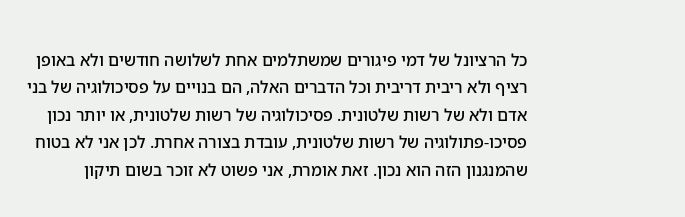כל הרציונל של דמי פיגורים שמשתלמים אחת לשלושה חודשים ולא באופן רציף ולא ריבית דריבית וכל הדברים האלה, הם בנויים על פסיכולוגיה של בני אדם ולא של רשות שלטונית. פסיכולוגיה של רשות שלטונית, או יותר נכון פסיכו-פתולוגיה של רשות שלטונית, עובדת בצורה אחרת. לכן אני לא בטוח שהמנגנון הזה הוא נכון. זאת אומרת, אני פשוט לא זוכר בשום תיקון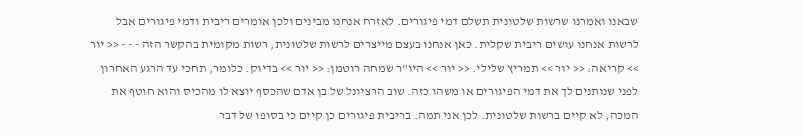שבאנו ואמרנו שרשות שלטונית תשלם דמי פיגורים. לאזרח אנחנו מבינים ולכן אומרים ריבית ודמי פיגורים אבל לרשות אנחנו עושים ריבית שקלית. כאן אנחנו בעצם מייצרים לרשות שלטונית, רשות מקומית בהקשר הזה - - - << יור >> קריאה: << יור >> תמריץ שלילי. << יור >> היו"ר שמחה רוטמן: << יור >> בדיוק. כלומר, תחכי עד הרגע האחרון לפני שנותנים לך את דמי הפיגורים או משהו כזה. שוב הרציונל של בן אדם שהכסף יוצא לו מהכיס והוא חוטף את המכה, לא קיים ברשות שלטונית. לכן אני תמה. בריבית פיגורים כן קיים כי בסופו של דבר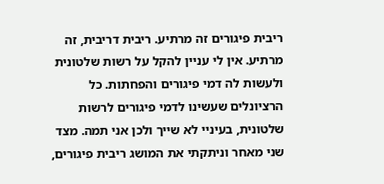ריבית פיגורים זה מרתיע. ריבית דריבית, זה מרתיע. אין לי עניין להקל על רשות שלטונית ולעשות לה דמי פיגורים והפחתות. כל הרציונלים שעשינו לדמי פיגורים לרשות שלטונית, בעיניי לא שייך ולכן אני תמה. מצד שני מאחר וניתקתי את המושג ריבית פיגורים,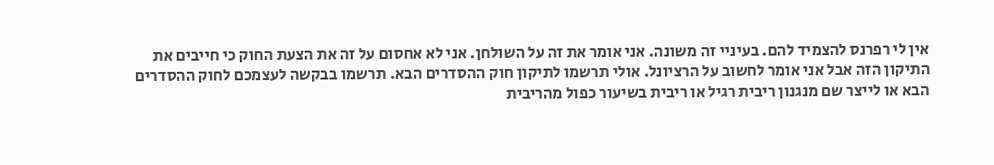אין לי רפרנס להצמיד להם. בעיניי זה משונה. אני אומר את זה על השולחן. אני לא אחסום על זה את הצעת החוק כי חייבים את התיקון הזה אבל אני אומר לחשוב על הרציונל. אולי תרשמו לתיקון חוק ההסדרים הבא. תרשמו בבקשה לעצמכם לחוק ההסדרים הבא או לייצר שם מנגנון ריבית רגיל או ריבית בשיעור כפול מהריבית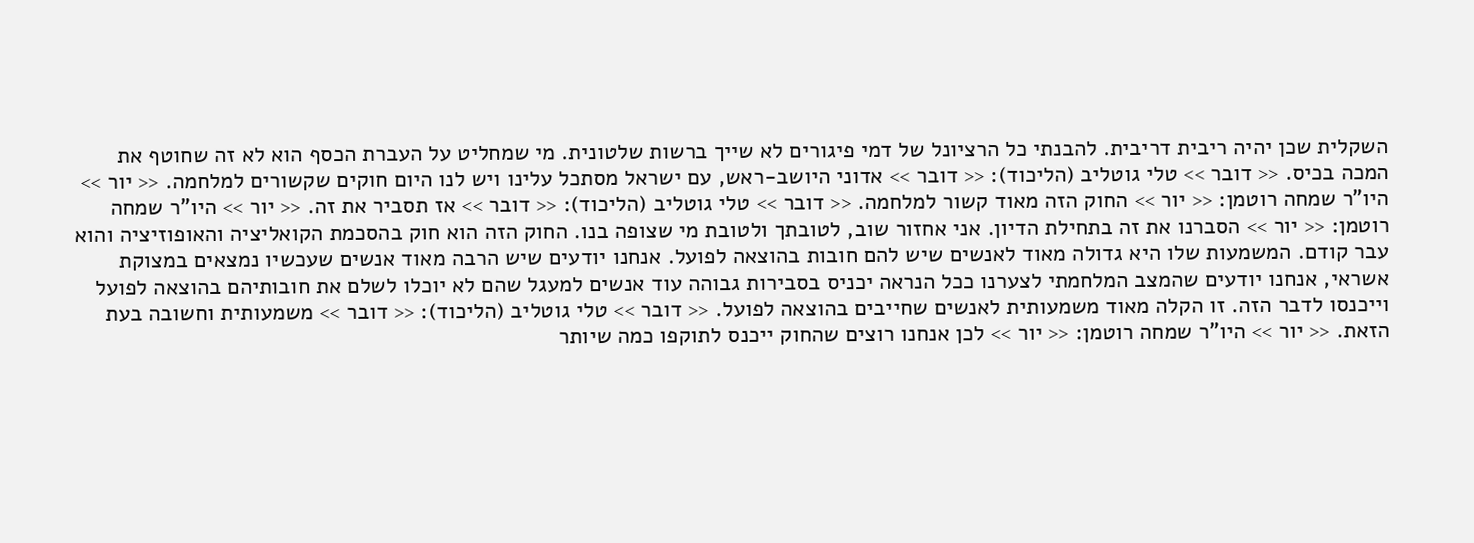השקלית שכן יהיה ריבית דריבית. להבנתי כל הרציונל של דמי פיגורים לא שייך ברשות שלטונית. מי שמחליט על העברת הכסף הוא לא זה שחוטף את המכה בכיס. << דובר >> טלי גוטליב (הליכוד): << דובר >> אדוני היושב-ראש, עם ישראל מסתכל עלינו ויש לנו היום חוקים שקשורים למלחמה. << יור >> היו"ר שמחה רוטמן: << יור >> החוק הזה מאוד קשור למלחמה. << דובר >> טלי גוטליב (הליכוד): << דובר >> אז תסביר את זה. << יור >> היו"ר שמחה רוטמן: << יור >> הסברנו את זה בתחילת הדיון. אני אחזור שוב, לטובתך ולטובת מי שצופה בנו. החוק הזה הוא חוק בהסכמת הקואליציה והאופוזיציה והוא עבר קודם. המשמעות שלו היא גדולה מאוד לאנשים שיש להם חובות בהוצאה לפועל. אנחנו יודעים שיש הרבה מאוד אנשים שעכשיו נמצאים במצוקת אשראי, אנחנו יודעים שהמצב המלחמתי לצערנו ככל הנראה יכניס בסבירות גבוהה עוד אנשים למעגל שהם לא יוכלו לשלם את חובותיהם בהוצאה לפועל וייכנסו לדבר הזה. זו הקלה מאוד משמעותית לאנשים שחייבים בהוצאה לפועל. << דובר >> טלי גוטליב (הליכוד): << דובר >> משמעותית וחשובה בעת הזאת. << יור >> היו"ר שמחה רוטמן: << יור >> לכן אנחנו רוצים שהחוק ייכנס לתוקפו כמה שיותר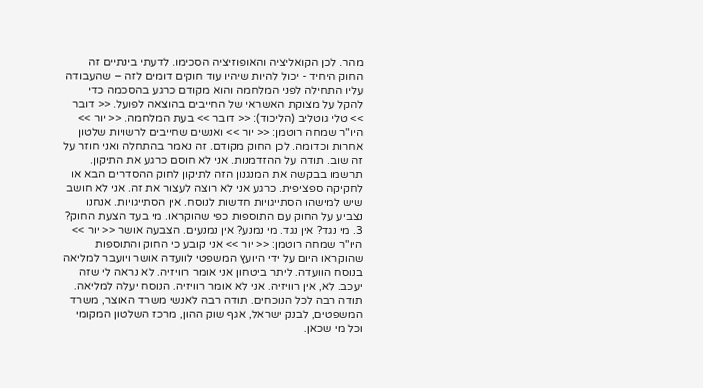מהר. לכן הקואליציה והאופוזיציה הסכימו. לדעתי בינתיים זה החוק היחיד - יכול להיות שיהיו עוד חוקים דומים לזה – שהעבודה עליו התחילה לפני המלחמה והוא מקודם כרגע בהסכמה כדי להקל על מצוקת האשראי של החייבים בהוצאה לפועל. << דובר >> טלי גוטליב (הליכוד): << דובר >> בעת המלחמה. << יור >> היו"ר שמחה רוטמן: << יור >> ואנשים שחייבים לרשויות שלטון אחרות וכדומה. לכן החוק מקודם. זה נאמר בהתחלה ואני חוזר על זה שוב. תודה על ההזדמנות. אני לא חוסם כרגע את התיקון. תרשמו בבקשה את המנגנון הזה לתיקון לחוק ההסדרים הבא או לחקיקה ספציפית. כרגע אני לא רוצה לעצור את זה. אני לא חושב שיש למישהו הסתייגויות חדשות לנוסח. אין הסתייגויות. אנחנו נצביע על החוק עם התוספות כפי שהוקראו. מי בעד הצעת החוק? 3. מי נגד? אין נגד. מי נמנע? אין נמנעים. הצבעה אושר << יור >> היו"ר שמחה רוטמן: << יור >> אני קובע כי החוק והתוספות שהוקראו היום על ידי היועץ המשפטי לוועדה אושר ויועבר למליאה בנוסח הוועדה. ליתר ביטחון אני אומר רוויזיה. לא נראה לי שזה יעכב. לא, אין רוויזיה. אני לא אומר רוויזיה. הנוסח יעלה למליאה. תודה רבה לכל הנוכחים. תודה רבה לאנשי משרד האוצר, משרד המשפטים, לבנק ישראל, אגף שוק ההון, מרכז השלטון המקומי וכל מי שכאן.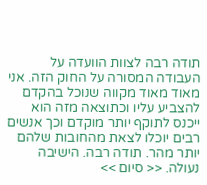תודה רבה לצוות הוועדה על העבודה המסורה על החוק הזה. אני מאוד מאוד מקווה שנוכל בהקדם להצביע עליו וכתוצאה מזה הוא ייכנס לתוקף יותר מוקדם וכך אנשים רבים יוכלו לצאת מהחובות שלהם יותר מהר. תודה רבה. הישיבה נעולה. << סיום >>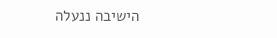הישיבה ננעלה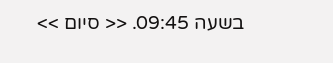בשעה 09:45. << סיום >>